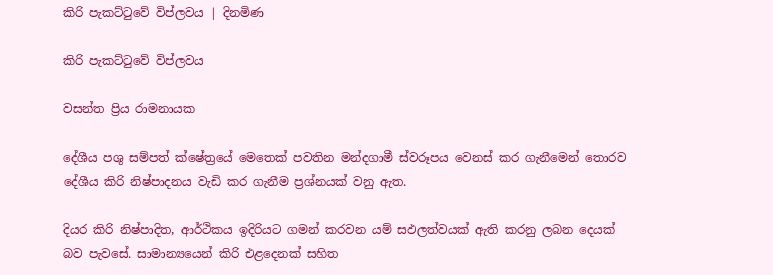කිරි පැකට්ටුවේ විප්ලවය | දිනමිණ

කිරි පැකට්ටුවේ විප්ලවය

වසන්ත ප්‍රිය රාමනායක

දේශීය පශු සම්පත් ක්ෂේත්‍රයේ මෙතෙක් පවතින මන්දගාමී ස්වරූපය වෙනස් කර ගැනීමෙන් තොරව දේශීය කිරි නිෂ්පාදනය වැඩි කර ගැනීම ප්‍රශ්නයක් වනු ඇත.

දියර කිරි නිෂ්පාදිත, ආර්ථිකය ඉදිරියට ගමන් කරවන යම් සඵලත්වයක් ඇති කරනු ලබන දෙයක් බව පැවසේ. සාමාන්‍යයෙන් කිරි එළදෙනක් සහිත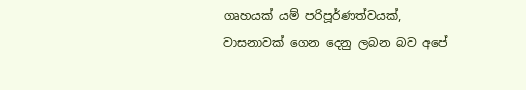ගෘහයක් යම් පරිපූර්ණත්වයක්, වාසනාවක් ගෙන දෙනු ලබන බව අපේ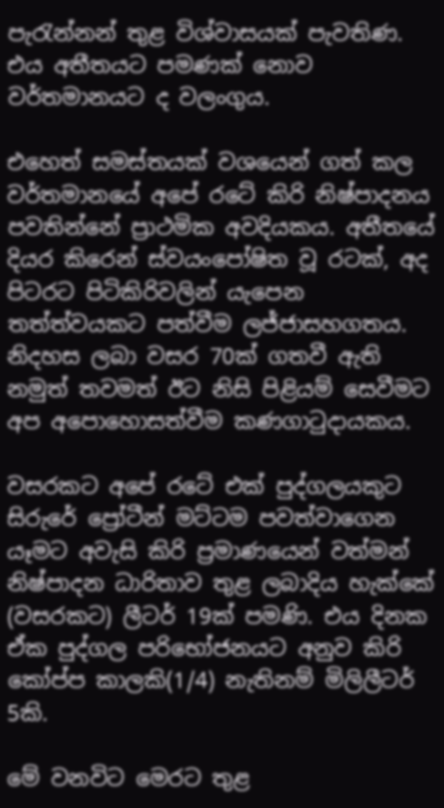පැරැන්නන් තුළ විශ්වාසයක් පැවතිණ. එය අතීතයට පමණක් නොව වර්තමානයට ද වලංගුය.

එහෙත් සමස්තයක් වශයෙන් ගත් කල වර්තමානයේ අපේ රටේ කිරි නිෂ්පාදනය පවතින්නේ ප්‍රාථමික අවදියකය. අතීතයේ දියර කිරෙන් ස්වයංපෝෂිත වූ රටක්, අද පිටරට පිටිකිරිවලින් යැපෙන තත්ත්වයකට පත්වීම ලජ්ජාසහගතය. නිදහස ලබා වසර 70ක් ගතවී ඇති නමුත් තවමත් ඊට නිසි පිළියම් සෙවීමට අප අපොහොසත්වීම කණගාටුදායකය.

වසරකට අපේ රටේ එක් පුද්ගලයකුට සිරුරේ ප්‍රෝටීන් මට්ටම පවත්වාගෙන යෑමට අවැසි කිරි ප්‍රමාණයෙන් වත්මන් නිෂ්පාදන ධාරිතාව තුළ ලබාදිය හැක්කේ (වසරකට) ලීටර් 19ක් පමණි. එය දිනක ඒක පුද්ගල පරිභෝජනයට අනුව කිරි කෝප්ප කාලකි(1/4) නැතිනම් මිලිලීටර් 5කි.

මේ වනවිට මෙරට තුළ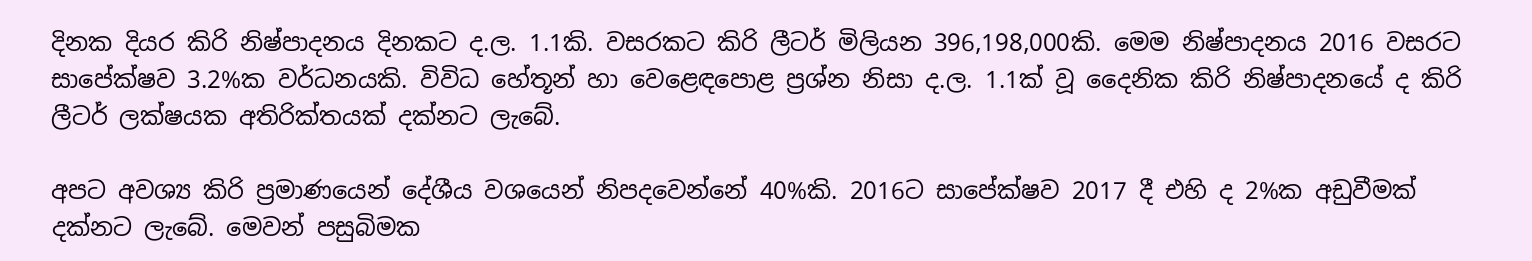දිනක දියර කිරි නිෂ්පාදනය දිනකට ද.ල. 1.1කි. වසරකට කිරි ලීටර් මිලියන 396,198,000කි. මෙම නිෂ්පාදනය 2016 වසරට සාපේක්ෂව 3.2%ක වර්ධනයකි. විවිධ හේතූන් හා වෙළෙඳපොළ ප්‍රශ්න නිසා ද.ල. 1.1ක් වූ දෛනික කිරි නිෂ්පාදනයේ ද කිරි ලීටර් ලක්ෂයක අතිරික්තයක් දක්නට ලැබේ.

අපට අවශ්‍ය කිරි ප්‍රමාණයෙන් දේශීය වශයෙන් නිපදවෙන්නේ 40%කි. 2016ට සාපේක්ෂව 2017 දී එහි ද 2%ක අඩුවීමක් දක්නට ලැබේ. මෙවන් පසුබිමක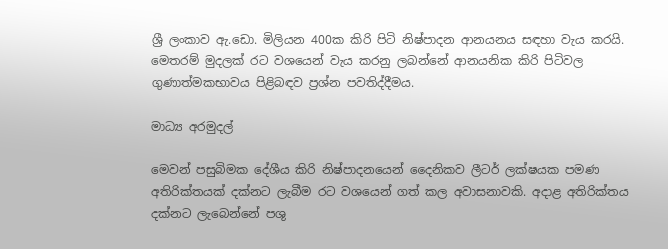ශ්‍රී ලංකාව ඇ.ඩො. මිලියන 400ක කිරි පිටි නිෂ්පාදන ආනයනය සඳහා වැය කරයි. මෙතරම් මුදලක් රට වශයෙන් වැය කරනු ලබන්නේ ආනයනික කිරි පිටිවල ගුණාත්මකභාවය පිළිබඳව ප්‍රශ්න පවතිද්දීමය.

මාධ්‍ය අරමුදල්

මෙවන් පසුබිමක දේශීය කිරි නිෂ්පාදනයෙන් දෛනිකව ලීටර් ලක්ෂයක පමණ අතිරික්තයක් දක්නට ලැබීම රට වශයෙන් ගත් කල අවාසනාවකි. අදාළ අතිරික්තය දක්නට ලැබෙන්නේ පශු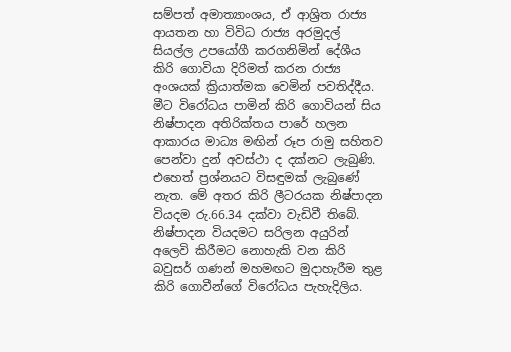සම්පත් අමාත්‍යාංශය, ඒ ආශ්‍රිත රාජ්‍ය ආයතන හා විවිධ රාජ්‍ය අරමුදල් සියල්ල උපයෝගී කරගනිමින් දේශීය කිරි ගොවියා දිරිමත් කරන රාජ්‍ය අංශයක් ක්‍රියාත්මක වෙමින් පවතිද්දීය. මීට විරෝධය පාමින් කිරි ගොවියන් සිය නිෂ්පාදන අතිරික්තය පාරේ හලන ආකාරය මාධ්‍ය මඟින් රූප රාමු සහිතව පෙන්වා දුන් අවස්ථා ද දක්නට ලැබුණි. එහෙත් ප්‍රශ්නයට විසඳුමක් ලැබුණේ නැත. මේ අතර කිරි ලීටරයක නිෂ්පාදන වියදම රු.66.34 දක්වා වැඩිවී තිබේ. නිෂ්පාදන වියදමට සරිලන අයුරින් අලෙවි කිරීමට නොහැකි වන කිරි බවුසර් ගණන් මහමඟට මුදාහැරීම තුළ කිරි ගොවීන්ගේ විරෝධය පැහැදිලිය.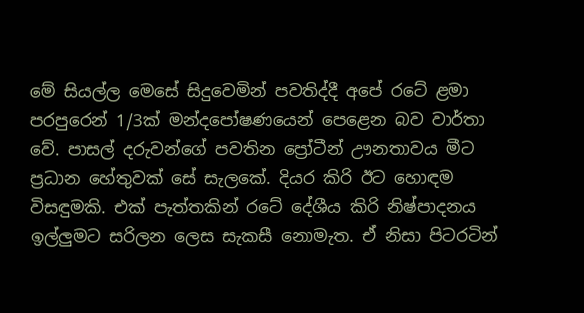මේ සියල්ල මෙසේ සිදුවෙමින් පවතිද්දී අපේ රටේ ළමා පරපුරෙන් 1/3ක් මන්දපෝෂණයෙන් පෙළෙන බව වාර්තා වේ. පාසල් දරුවන්ගේ පවතින ප්‍රෝටීන් ඌනතාවය මීට ප්‍රධාන හේතුවක් සේ සැලකේ. දියර කිරි ඊට හොඳම විසඳුමකි. එක් පැත්තකින් රටේ දේශීය කිරි නිෂ්පාදනය ඉල්ලුමට සරිලන ලෙස සැකසී නොමැත. ඒ නිසා පිටරටින්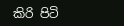කිරි පිටි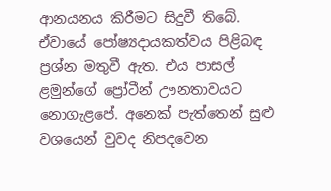ආනයනය කිරීමට සිදුවී තිබේ. ඒවායේ පෝෂ්‍යදායකත්වය පිළිබඳ ප්‍රශ්න මතුවී ඇත. එය පාසල් ළමුන්ගේ ප්‍රෝටීන් ඌනතාවයට නොගැළපේ. අනෙක් පැත්තෙන් සුළු වශයෙන් වුවද නිපදවෙන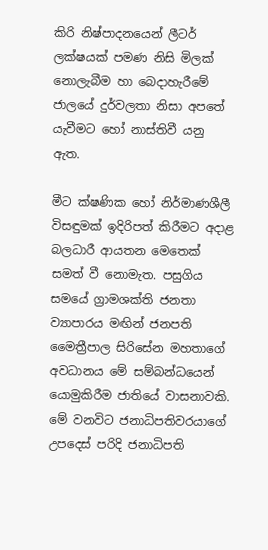කිරි නිෂ්පාදනයෙන් ලීටර් ලක්ෂයක් පමණ නිසි මිලක් නොලැබීම හා බෙදාහැරීමේ ජාලයේ දුර්වලතා නිසා අපතේ යැවීමට හෝ නාස්තිවී යනු ඇත.

මීට ක්ෂණික හෝ නිර්මාණශීලී විසඳුමක් ඉදිරිපත් කිරීමට අදාළ බලධාරී ආයතන මෙතෙක් සමත් වී නොමැත. පසුගිය සමයේ ග්‍රාමශක්ති ජනතා ව්‍යාපාරය මඟින් ජනපති මෛත්‍රීපාල සිරිසේන මහතාගේ අවධානය මේ සම්බන්ධයෙන් යොමුකිරීම ජාතියේ වාසනාවකි. මේ වනවිට ජනාධිපතිවරයාගේ උපදෙස් පරිදි ජනාධිපති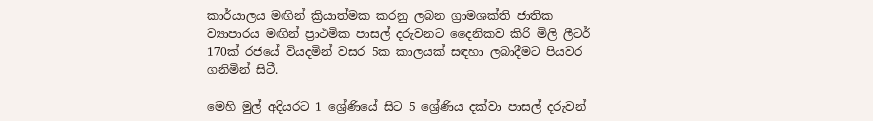කාර්යාලය මඟින් ක්‍රියාත්මක කරනු ලබන ග්‍රාමශක්ති ජාතික ව්‍යාපාරය මඟින් ප්‍රාථමික පාසල් දරුවනට දෛනිකව කිරි මිලි ලීටර් 170ක් රජයේ වියදමින් වසර 5ක කාලයක් සඳහා ලබාදීමට පියවර ගනිමින් සිටී.

මෙහි මුල් අදියරට 1 ශ්‍රේණියේ සිට 5 ශ්‍රේණිය දක්වා පාසල් දරුවන්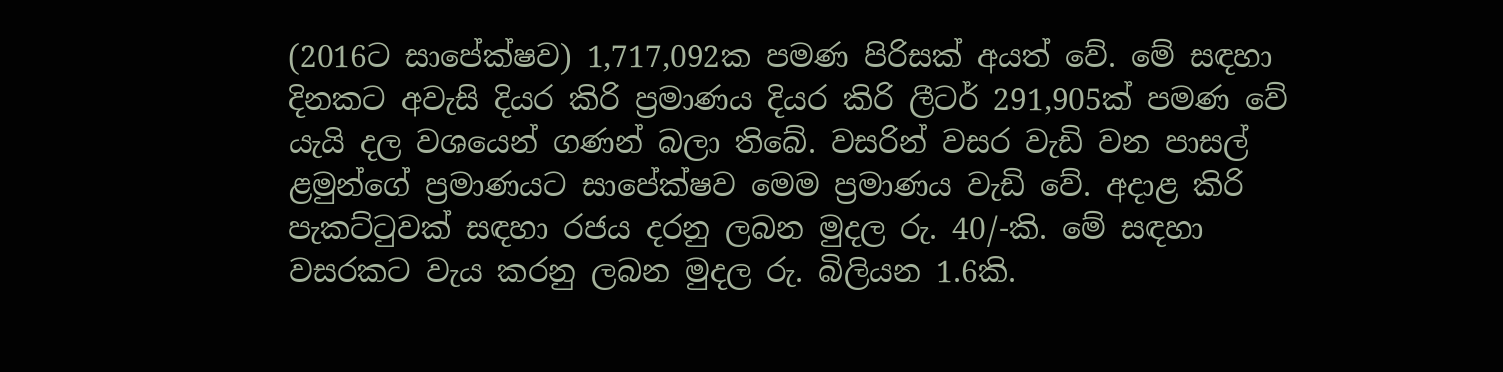(2016ට සාපේක්ෂව) 1,717,092ක පමණ පිරිසක් අයත් වේ. මේ සඳහා දිනකට අවැසි දියර කිරි ප්‍රමාණය දියර කිරි ලීටර් 291,905ක් පමණ වේ යැයි දල වශයෙන් ගණන් බලා ති‍බේ. වසරින් වසර වැඩි වන පාසල් ළමුන්ගේ ප්‍රමාණයට සාපේක්ෂව මෙම ප්‍රමාණය වැඩි වේ. අදාළ කිරි පැකට්ටුවක් සඳහා රජය දරනු ලබන මුදල රු. 40/-කි. මේ සඳහා වසරකට වැය කරනු ලබන මුදල රු. බිලියන 1.6කි.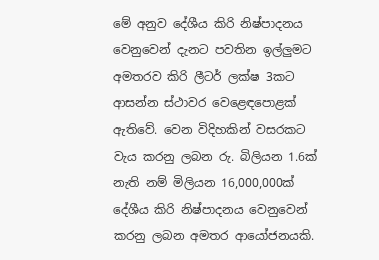මේ අනුව දේශීය කිරි නිෂ්පාදනය වෙනුවෙන් දැනට පවතින ඉල්ලුමට අමතරව කිරි ලීටර් ලක්ෂ 3කට ආසන්න ස්ථාවර වෙළෙඳපොළක් ඇතිවේ. වෙන විදිහකින් වසරකට වැය කරනු ලබන රු. බිලියන 1.6ක් නැති නම් මිලියන 16,000,000ක් දේශීය කිරි නිෂ්පාදනය වෙනුවෙන් කරනු ලබන අමතර ආයෝජනයකි.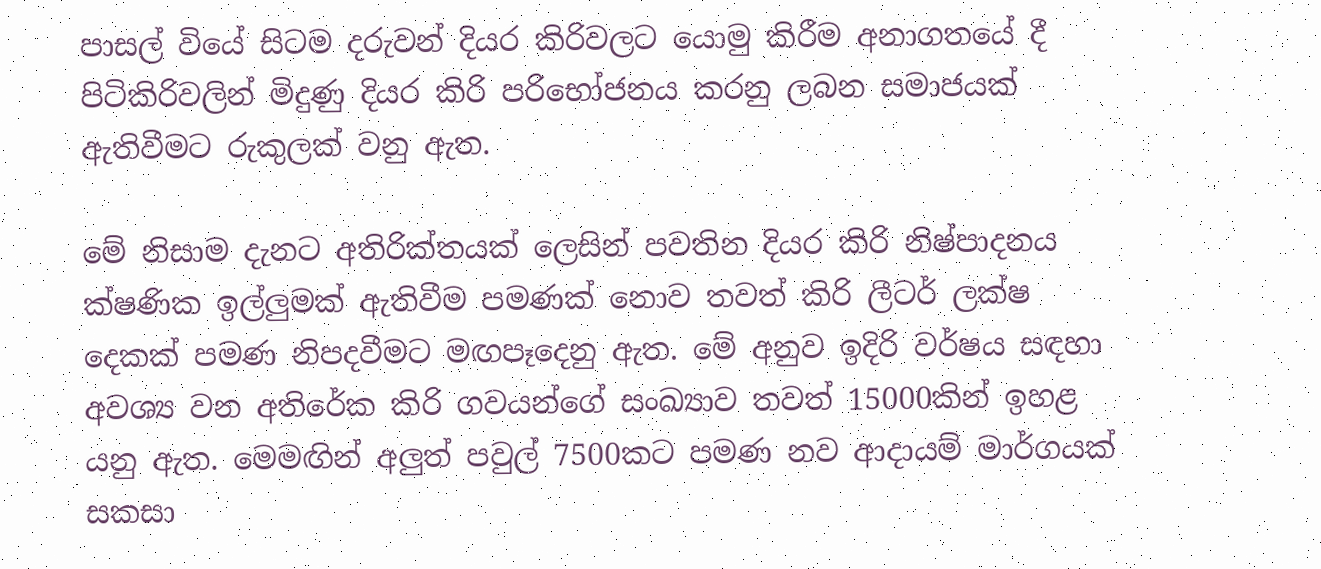පාසල් වියේ සිටම දරුවන් දියර කිරිවලට යොමු කිරීම අනාගතයේ දී පිටිකිරිවලින් මිදුණු දියර කිරි පරිභෝජනය කරනු ලබන සමාජයක් ඇතිවීමට රුකුලක් වනු ඇත.

මේ නිසාම දැනට අතිරික්තයක් ලෙසින් පවතින දියර කිරි නිෂ්පාදනය ක්ෂණික ඉල්ලුමක් ඇතිවීම පමණක් නොව තවත් කිරි ලීටර් ලක්ෂ දෙකක් පමණ නිපදවීමට මඟපෑදෙනු ඇත. මේ අනුව ඉදිරි වර්ෂය සඳහා අවශ්‍ය වන අතිරේක කිරි ගවයන්ගේ සංඛ්‍යාව තවත් 15000කින් ඉහළ යනු ඇත. මෙමඟින් අලුත් පවුල් 7500කට පමණ නව ආදායම් මාර්ගයක් සකසා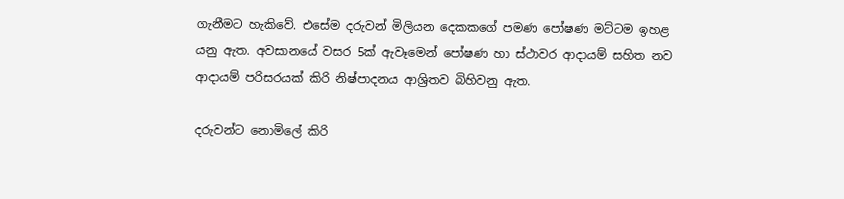ගැනීමට හැකිවේ. එසේම දරුවන් මිලියන දෙකකගේ පමණ පෝෂණ මට්ටම ඉහළ යනු ඇත. අවසානයේ වසර 5ක් ඇවෑමෙන් පෝෂණ හා ස්ථාවර ආදායම් සහිත නව ආදායම් පරිසරයක් කිරි නිෂ්පාදනය ආශ්‍රිතව බිහිවනු ඇත.

දරුවන්ට නොමිලේ කිරි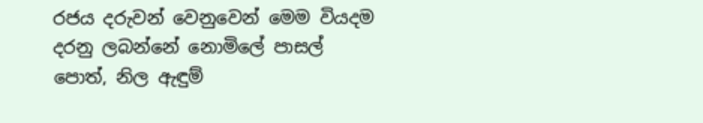රජය දරුවන් වෙනුවෙන් මෙම වියදම දරනු ලබන්නේ නොමිලේ පාසල් පොත්, නිල ඇඳුම්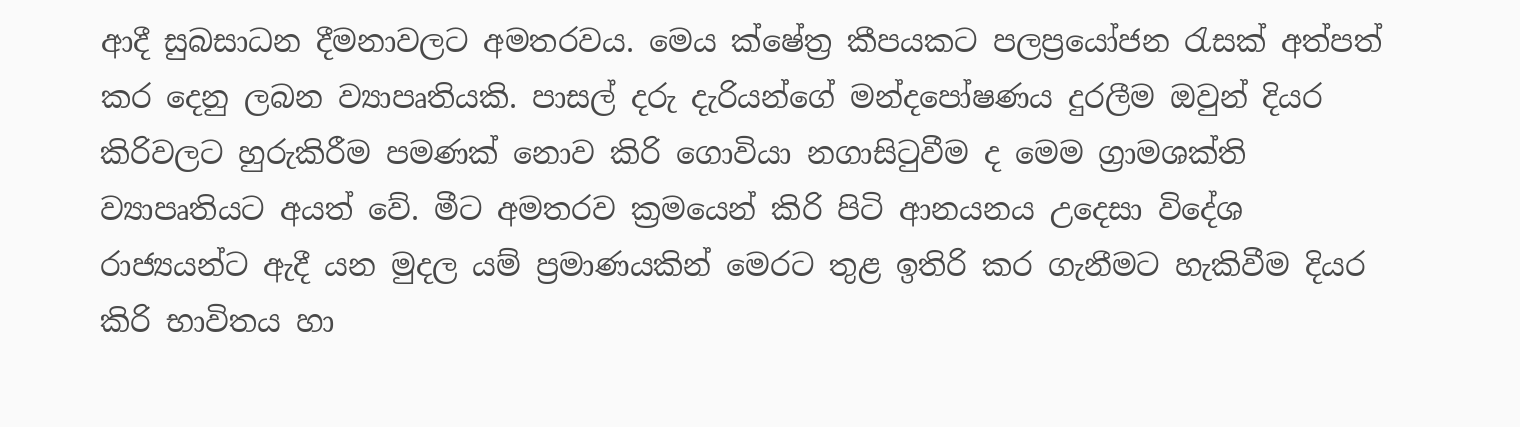ආදී සුබසාධන දීමනාවලට අමතරවය. මෙය ක්ෂේත්‍ර කීපයකට පලප්‍රයෝජන රැසක් අත්පත් කර දෙනු ලබන ව්‍යාපෘතියකි. පාසල් දරු දැරියන්ගේ මන්දපෝෂණය දුරලීම ඔවුන් දියර කිරිවලට හුරුකිරීම පමණක් නොව කිරි ගොවියා නගාසිටුවීම ද මෙම ග්‍රාමශක්ති ව්‍යාපෘතියට අයත් වේ. මීට අමතරව ක්‍රමයෙන් කිරි පිටි ආනයනය උදෙසා විදේශ රාජ්‍යයන්ට ඇදී යන මුදල යම් ප්‍රමාණයකින් මෙරට තුළ ඉතිරි කර ගැනීමට හැකිවීම දියර කිරි භාවිතය හා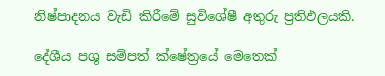නිෂ්පාදනය වැඩි කිරීමේ සුවිශේෂී අතුරු ප්‍රතිඵලයකි.

දේශීය පශු සම්පත් ක්ෂේත්‍රයේ මෙතෙක්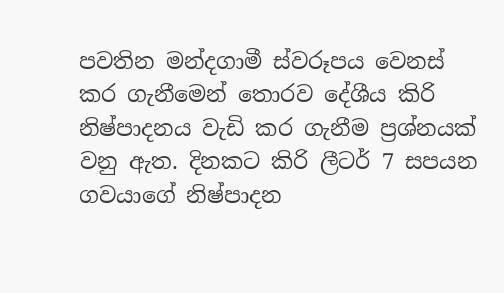පවතින මන්දගාමී ස්වරූපය වෙනස් කර ගැනීමෙන් තොරව දේශීය කිරි නිෂ්පාදනය වැඩි කර ගැනීම ප්‍රශ්නයක් වනු ඇත. දිනකට කිරි ලීටර් 7 සපයන ගවයාගේ නිෂ්පාදන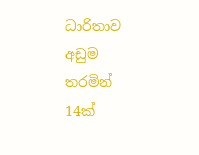ධාරිතාව අඩුම තරමින් 14ක්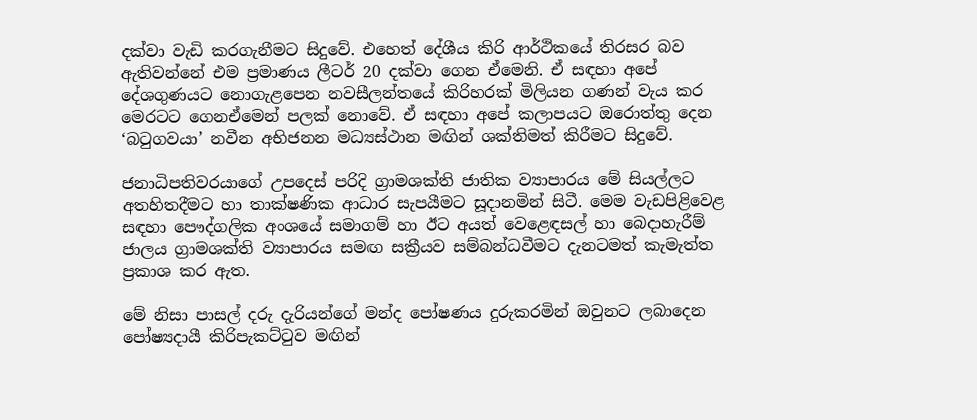දක්වා වැඩි කරගැනීමට සිදුවේ. එහෙත් දේශීය කිරි ආර්ථිකයේ තිරසර බව ඇතිවන්නේ එම ප්‍රමාණය ලීටර් 20 දක්වා ගෙන ඒමෙනි. ඒ සඳහා අපේ දේශගුණයට නොගැළපෙන නවසීලන්තයේ කිරිහරක් මිලියන ගණන් වැය කර මෙරටට ගෙනඒමෙන් පලක් නොවේ. ඒ සඳහා අපේ කලාපයට ඔරොත්තු දෙන ‘බටුගවයා’ නවීන අභිජනන මධ්‍යස්ථාන මඟින් ශක්තිමත් කිරීමට සිදුවේ.

ජනාධිපතිවරයාගේ උපදෙස් පරිදි ග්‍රාමශක්ති ජාතික ව්‍යාපාරය මේ සියල්ලට අතහිතදීමට හා තාක්ෂණික ආධාර සැපයීමට සූදානමින් සිටී. මෙම වැඩපිළිවෙළ සඳහා පෞද්ගලික අංශයේ සමාගම් හා ඊට අයත් වෙළෙඳසල් හා බෙදාහැරීම් ජාලය ග්‍රාමශක්ති ව්‍යාපාරය සමඟ සක්‍රීයව සම්බන්ධවීමට දැනටමත් කැමැත්ත ප්‍රකාශ කර ඇත.

මේ නිසා පාසල් දරු දැරියන්ගේ මන්ද පෝෂණය දුරුකරමින් ඔවුනට ලබාදෙන පෝෂ්‍යදායී කිරිපැකට්ටුව මඟින්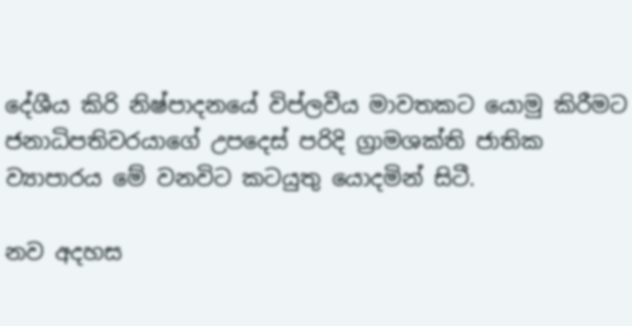දේශීය කිරි නිෂ්පාදනයේ විප්ලවීය මාවතකට යොමු කිරීමට ජනාධිපතිවරයාගේ උපදෙස් පරිදි ග්‍රාමශක්ති ජාතික ව්‍යාපාරය මේ වනවිට කටයුතු යොදමින් සිටී.

නව අදහස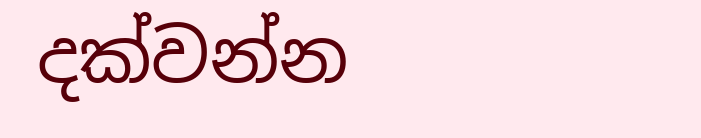දක්වන්න